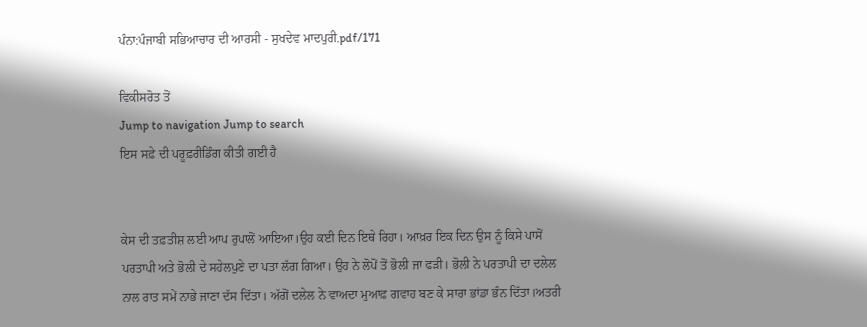ਪੰਨਾ:ਪੰਜਾਬੀ ਸਭਿਆਚਾਰ ਦੀ ਆਰਸੀ - ਸੁਖਦੇਵ ਮਾਦਪੁਰੀ.pdf/171

ਵਿਕੀਸਰੋਤ ਤੋਂ
Jump to navigation Jump to search
ਇਸ ਸਫ਼ੇ ਦੀ ਪਰੂਫ਼ਰੀਡਿੰਗ ਕੀਤੀ ਗਈ ਹੈ


ਕੇਸ ਦੀ ਤਫ਼ਤੀਸ਼ ਲਈ ਆਪ ਰੁਪਾਲੋਂ ਆਇਆ।ਉਹ ਕਈ ਦਿਨ ਇਥੇ ਰਿਹਾ। ਆਖ਼ਰ ਇਕ ਦਿਨ ਉਸ ਨੂੰ ਕਿਸੇ ਪਾਸੋਂ ਪਰਤਾਪੀ ਅਤੇ ਭੋਲੀ ਦੇ ਸਹੇਲਪੁਣੇ ਦਾ ਪਤਾ ਲੱਗ ਗਿਆ। ਉਹ ਨੇ ਲੋਪੋਂ ਤੋਂ ਭੋਲੀ ਜਾ ਫੜੀ। ਭੋਲੀ ਨੇ ਪਰਤਾਪੀ ਦਾ ਦਲੇਲ ਨਾਲ ਰਾਤ ਸਮੇਂ ਨਾਭੇ ਜਾਣਾ ਦੱਸ ਦਿੱਤਾ। ਅੱਗੋਂ ਦਲੇਲ ਨੇ ਵਾਅਦਾ ਮੁਆਫ਼ ਗਵਾਹ ਬਣ ਕੇ ਸਾਰਾ ਭਾਂਡਾ ਭੰਨ ਦਿੱਤਾ।ਅਤਰੀ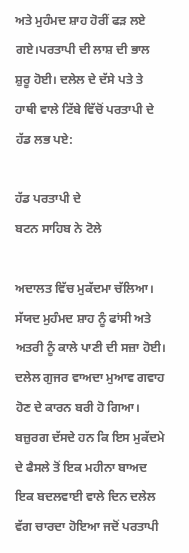ਅਤੇ ਮੁਹੰਮਦ ਸ਼ਾਹ ਹੋਰੀਂ ਫੜ ਲਏ ਗਏ।ਪਰਤਾਪੀ ਦੀ ਲਾਸ਼ ਦੀ ਭਾਲ ਸ਼ੁਰੂ ਹੋਈ। ਦਲੇਲ ਦੇ ਦੱਸੇ ਪਤੇ ਤੇ ਹਾਥੀ ਵਾਲੇ ਟਿੱਬੇ ਵਿੱਚੋਂ ਪਰਤਾਪੀ ਦੇ ਹੱਡ ਲਭ ਪਏ:

ਹੱਡ ਪਰਤਾਪੀ ਦੇ
ਬਟਨ ਸਾਹਿਬ ਨੇ ਟੋਲੇ

ਅਦਾਲਤ ਵਿੱਚ ਮੁਕੱਦਮਾ ਚੱਲਿਆ। ਸੱਯਦ ਮੁਹੰਮਦ ਸ਼ਾਹ ਨੂੰ ਫਾਂਸੀ ਅਤੇ ਅਤਰੀ ਨੂੰ ਕਾਲੇ ਪਾਣੀ ਦੀ ਸਜ਼ਾ ਹੋਈ। ਦਲੇਲ ਗੁਜਰ ਵਾਅਦਾ ਮੁਆਵ ਗਵਾਹ ਹੋਣ ਦੇ ਕਾਰਨ ਬਰੀ ਹੋ ਗਿਆ। ਬਜ਼ੁਰਗ ਦੱਸਦੇ ਹਨ ਕਿ ਇਸ ਮੁਕੱਦਮੇ ਦੇ ਫੈਸਲੇ ਤੋਂ ਇਕ ਮਹੀਨਾ ਬਾਅਦ ਇਕ ਬਦਲਵਾਈ ਵਾਲੇ ਦਿਨ ਦਲੇਲ ਵੱਗ ਚਾਰਦਾ ਹੋਇਆ ਜਦੋਂ ਪਰਤਾਪੀ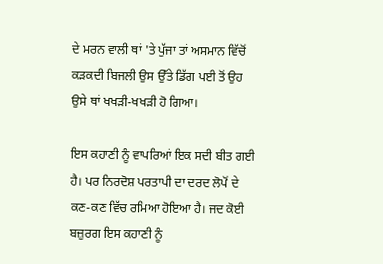ਦੇ ਮਰਨ ਵਾਲੀ ਥਾਂ 'ਤੇ ਪੁੱਜਾ ਤਾਂ ਅਸਮਾਨ ਵਿੱਚੋਂ ਕੜਕਦੀ ਬਿਜਲੀ ਉਸ ਉੱਤੇ ਡਿੱਗ ਪਈ ਤੋਂ ਉਹ ਉਸੇ ਥਾਂ ਖਖੜੀ-ਖਖੜੀ ਹੋ ਗਿਆ।

ਇਸ ਕਹਾਣੀ ਨੂੰ ਵਾਪਰਿਆਂ ਇਕ ਸਦੀ ਬੀਤ ਗਈ ਹੈ। ਪਰ ਨਿਰਦੋਸ਼ ਪਰਤਾਪੀ ਦਾ ਦਰਦ ਲੋਪੋਂ ਦੇ ਕਣ-ਕਣ ਵਿੱਚ ਰਮਿਆ ਹੋਇਆ ਹੈ। ਜਦ ਕੋਈ ਬਜ਼ੁਰਗ ਇਸ ਕਹਾਣੀ ਨੂੰ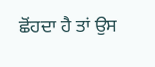ਛੋਂਹਦਾ ਹੈ ਤਾਂ ਉਸ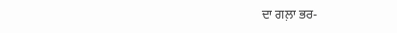ਦਾ ਗਲ਼ਾ ਭਰ-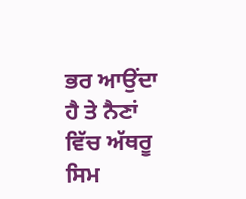ਭਰ ਆਉਂਦਾ ਹੈ ਤੇ ਨੈਣਾਂ ਵਿੱਚ ਅੱਥਰੂ ਸਿਮ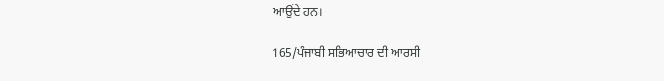ਆਉਂਦੇ ਹਨ।

165/ਪੰਜਾਬੀ ਸਭਿਆਚਾਰ ਦੀ ਆਰਸੀ